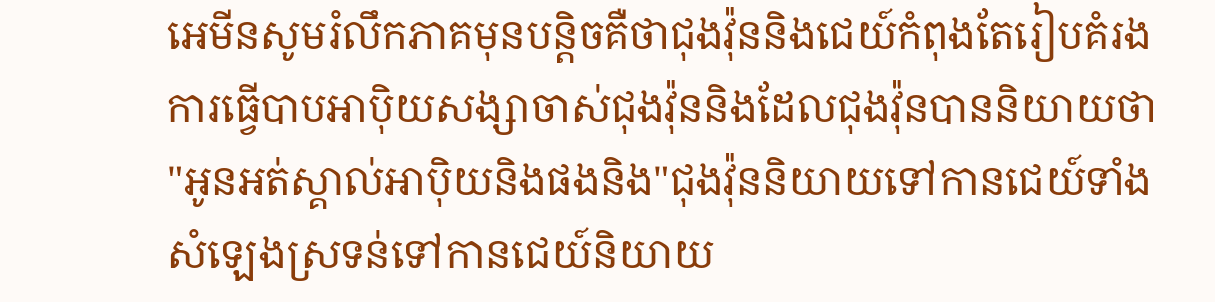អេមីនសូមរំលឹកភាគមុនបន្តិចគឺថាជុងវ៉ុននិងជេយ៍កំពុងតែរៀបគំរងការធ្វើបាបអាបុិយសង្សាចាស់ជុងវ៉ុននិងដែលជុងវ៉ុនបាននិយាយថា
"អូនអត់ស្គាល់អាបុិយនិងផងនិង"ជុងវ៉ុននិយាយទៅកានជេយ៍ទាំងសំឡេងស្រទន់ទៅកានជេយ៍និយាយ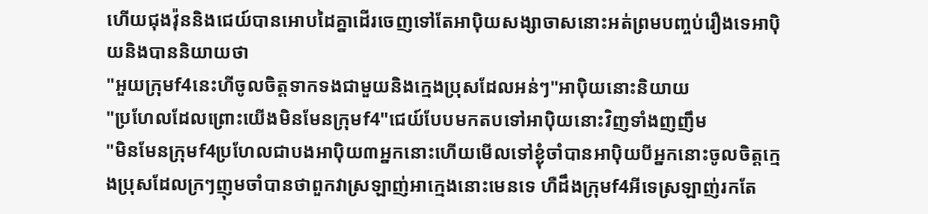ហើយជុងវ៉ុននិងជេយ៍បានអោបដៃគ្នាដើរចេញទៅតែអាបុិយសង្សាចាសនោះអត់ព្រមបញ្ចប់រឿងទេអាបុិយនិងបាននិយាយថា
"អួយក្រុមf4នេះហីចូលចិត្តទាកទងជាមួយនិងក្មេងប្រុសដែលអន់ៗ"អាបុិយនោះនិយាយ
"ប្រហែលដែលព្រោះយើងមិនមែនក្រុមf4"ជេយ៍បែបមកតបទៅអាបុិយនោះវិញទាំងញញឹម
"មិនមែនក្រុមf4ប្រហែលជាបងអាបុិយ៣អ្នកនោះហើយមើលទៅខ្ងុំចាំបានអាបុិយបីអ្នកនោះចូលចិត្តក្មេងប្រុសដែលក្រៗញុមចាំបានថាពួកវាស្រឡាញ់អាក្មេងនោះមេនទេ ហឺដឹងក្រុមf4អីទេស្រឡាញ់រកតែ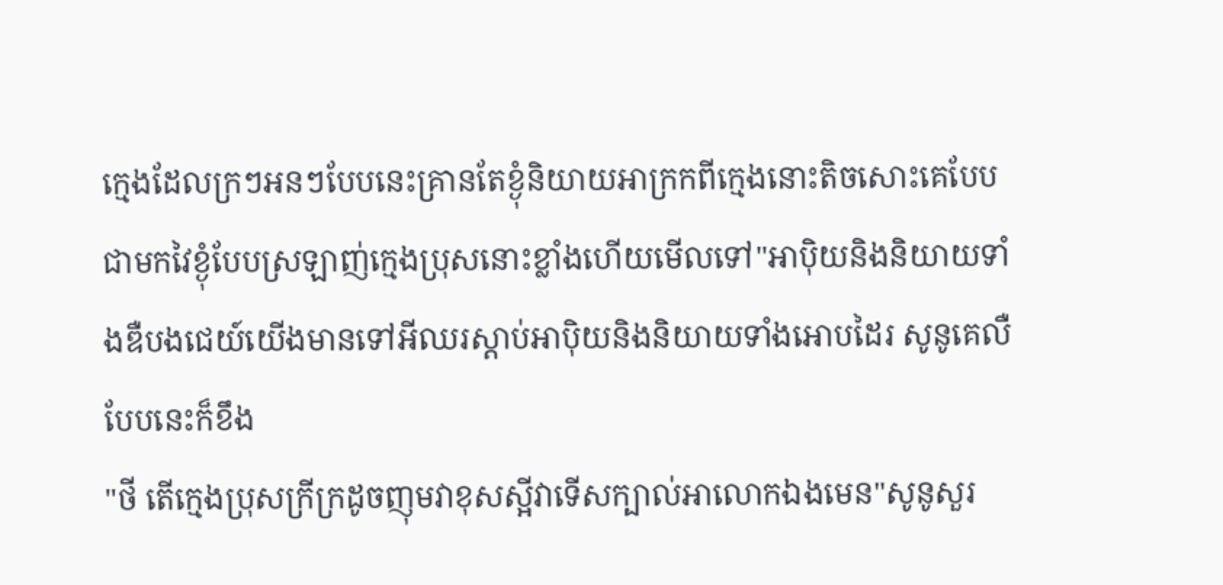ក្មេងដែលក្រៗអនៗបែបនេះគ្រានតែខ្ងុំនិយាយអាក្រកពីក្មេងនោះតិចសោះគេបែបជាមកវៃខ្ងុំបែបស្រឡាញ់ក្មេងប្រុសនោះខ្លាំងហើយមើលទៅ"អាបុិយនិងនិយាយទាំងឌឺបងជេយ៍យើងមានទៅអីឈរស្តាប់អាបុិយនិងនិយាយទាំងអោបដៃរ សូនូគេលឺបែបនេះក៏ខឹង
"ថី តើក្មេងប្រុសក្រីក្រដូចញុមវាខុសស្អីវាទើសក្បាល់អាលោកឯងមេន"សូនូសួរ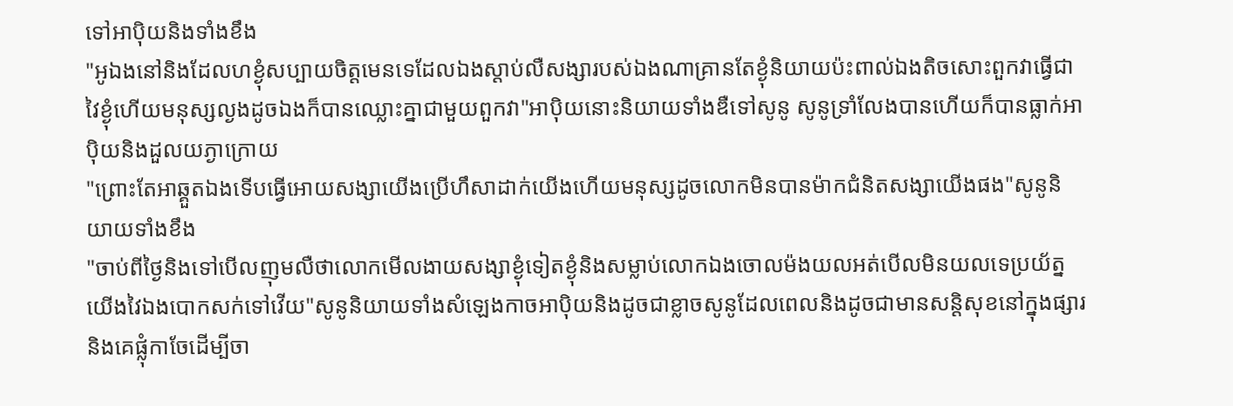ទៅអាបុិយនិងទាំងខឹង
"អូឯងនៅនិងដែលហខ្ងុំសប្បាយចិត្តមេនទេដែលឯងស្តាប់លឺសង្សារបស់ឯងណាគ្រានតែខ្ងុំនិយាយប៉ះពាល់ឯងតិចសោះពួកវាធ្វើជាវៃខ្ងុំហើយមនុស្សល្ងងដូចឯងក៏បានឈ្លោះគ្នាជាមួយពួកវា"អាបុិយនោះនិយាយទាំងឌឺទៅសូនូ សូនូទ្រាំលែងបានហើយក៏បានធ្លាក់អាបុិយនិងដួលយភ្ងាក្រោយ
"ព្រោះតែអាឆ្គួតឯងទើបធ្វើអោយសង្សាយើងប្រើហឹសាដាក់យើងហើយមនុស្សដូចលោកមិនបានម៉ាកជំនិតសង្សាយើងផង"សូនូនិយាយទាំងខឹង
"ចាប់ពីថ្ងៃនិងទៅបើលញុមលឺថាលោកមើលងាយសង្សាខ្ងុំទៀតខ្ងុំនិងសម្លាប់លោកឯងចោលម៉ងយលអត់បើលមិនយលទេប្រយ័ត្នយើងវៃឯងបោកសក់ទៅវើយ"សូនូនិយាយទាំងសំឡេងកាចអាបុិយនិងដូចជាខ្លាចសូនូដែលពេលនិងដូចជាមានសន្តិសុខនៅក្នុងផ្សារនិងគេផ្លុំកាចែដើម្បីចា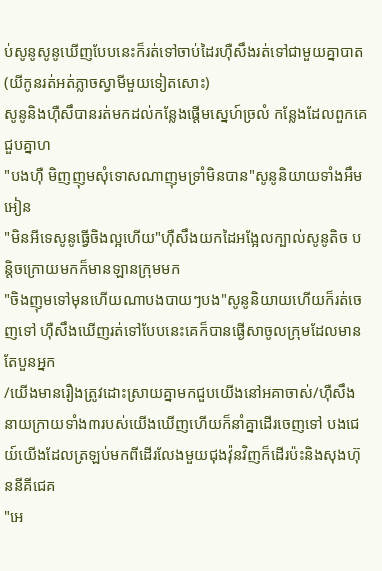ប់សូនូសូនូឃើញបែបនេះក៏រត់ទៅចាប់ដៃរហុឺសឹងរត់ទៅជាមួយគ្នាបាត(យីកូនរត់អត់ភ្លាចស្វាមីមួយទៀតសោះ)
សូនូនិងហុឺសឹបានរត់មកដល់កន្លែងផ្តើមស្នេហ៍ច្រលំ កន្លែងដែលពួកគេជួបគ្នាហ
"បងហុឺ មិញញុមសុំទោសណាញុមទ្រាំមិនបាន"សូនូនិយាយទាំងអឹមអៀន
"មិនអីទេសូនូធ្វើចិងល្អហើយ"ហុឺសឹងយកដៃអង្អែលក្បាល់សូនូតិច បន្តិចក្រោយមកក៏មានឡានក្រុមមក
"ចិងញុមទៅមុនហើយណាបងបាយៗបង"សូនូនិយាយហើយក៏រត់ចេញទៅ ហុឺសឹងឃើញរត់ទៅបែបនេះគេក៏បានផ្ងើសាចូលក្រុមដែលមានតែបួនអ្នក
/យើងមានរឿងត្រូវដោះស្រាយគ្នាមកជួបយើងនៅអគាចាស់/ហុឺសឹង នាយក្រាយទាំង៣របស់យើងឃើញហើយក៏នាំគ្នាដើរចេញទៅ បងជេយ៍យើងដែលត្រឡប់មកពីដើរលែងមួយជុងវ៉ុនវិញក៏ដើរប៉ះនិងសុងហ៊ុននីគីជេគ
"អេ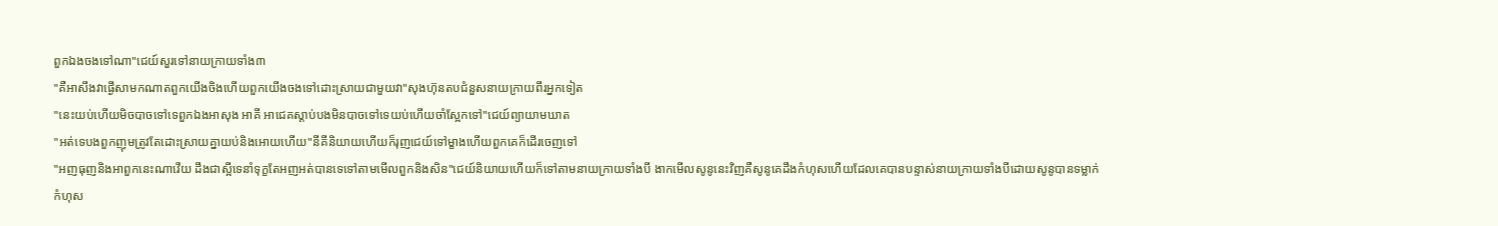ពួកឯងចងទៅណា"ជេយ៍សួរទៅនាយក្រាយទាំង៣
"គឺអាសឹងវាផ្ងើសាមកណាតពួកយើងចិងហើយពួកយើងចងទៅដោះស្រាយជាមួយវា"សុងហ៊ុនតបជំនួសនាយក្រាយពីរអ្នកទៀត
"នេះយប់ហើយមិចបាចទៅទេពួកឯងអាសុង អាគី អាជេគស្តាប់បងមិនបាចទៅទេយប់ហើយចាំស្អែកទៅ"ជេយ៍ព្យាយាមឃាត
"អត់ទេបងពួកញុមត្រូវតែដោះស្រាយគ្នាយប់និងអោយហើយ"នីគីនិយាយហើយក៏រុញជេយ៍ទៅម្ខាងហើយពួកគេក៏ដើរចេញទៅ
"អញធុញនិងអាពួកនេះណាវើយ ដឹងជាស្អីទេនាំទុក្ខតែអញអត់បានទេទៅតាមមើលពួកនិងសិន"ជេយ៍និយាយហើយក៏ទៅតាមនាយក្រាយទាំងបី ងាកមើលសូនូនេះវិញគឺសូនូគេដឹងកំហុសហើយដែលគេបានបន្ទាស់នាយក្រាយទាំងបីដោយសូនូបានទម្លាក់កំហុស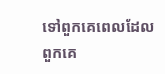ទៅពួកគេពេលដែលពួកគេ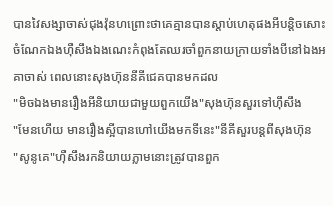បានវៃសង្សាចាស់ជុងវ៉ុនហព្រោះថាគេគ្មានបានស្តាប់ហេតុផងអីបន្តិចសោះ ចំណែកឯងហុឺសឹងឯងណេះកំពុងតែឈរចាំពួកនាយក្រាយទាំងបីនៅឯងអគាចាស់ ពេលនោះសុងហ៊ុននីគីជេគបានមកដល
"មិចឯងមានរឿងអីនិយាយជាមួយពួកយើង"សុងហ៊ុនសួរទៅហុឹសឹង
"មែនហើយ មានរឿងស្អីបានហៅយើងមកទីនេះ"នីគីសួរបន្តពីសុងហ៊ុន
"សូនូគេ"ហុឺសឹងរកនិយាយភ្លាមនោះត្រូវបានពួក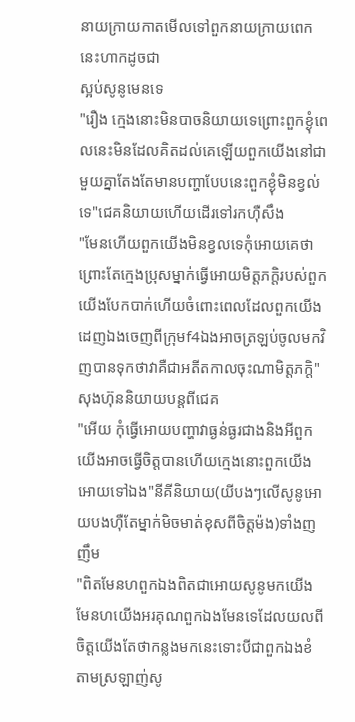នាយក្រាយកាតមើលទៅពួកនាយក្រាយពេកនេះហាកដូចជា
ស្អប់សូនូមេនទេ
"រឿង ក្មេងនោះមិនបាចនិយាយទេព្រោះពួកខ្ងុំពេលនេះមិនដែលគិតដល់គេឡើយពួកយើងនៅជាមួយគ្នាតែងតែមានបញ្ហាបែបនេះពួកខ្ងុំមិនខ្វល់ទេ"ជេគនិយាយហើយដើរទៅរកហុឺសឹង
"មែនហើយពួកយើងមិនខ្វលទេកុំអោយគេថាព្រោះតែក្មេងប្រុសម្នាក់ធ្វើអោយមិត្តភក្តិរបស់ពួកយើងបែកបាក់ហើយចំពោះពេលដែលពួកយើងដេញឯងចេញពីក្រុមf4ឯងអាចត្រឡប់ចូលមកវិញបានទុកថាវាគឺជាអតីតកាលចុះណាមិត្តភក្តិ"សុងហ៊ុននិយាយបន្តពីជេគ
"អើយ កុំធ្វើអោយបញ្ហាវាធ្ងន់ធ្ងរជាងនិងអីពួកយើងអាចធ្វើចិត្តបានហើយក្មេងនោះពួកយើងអោយទៅឯង"នីគីនិយាយ(យីបងៗលើសូនូអោយបងហុឺតែម្នាក់មិចមាត់ខុសពីចិត្តម៉ង)ទាំងញញឹម
"ពិតមែនហពួកឯងពិតជាអោយសូនូមកយើងមែនហយើងអរគុណពួកឯងមែនទេដែលយលពីចិត្តយើងតែថាកន្លងមកនេះទោះបីជាពួកឯងខំតាមស្រឡាញ់សូ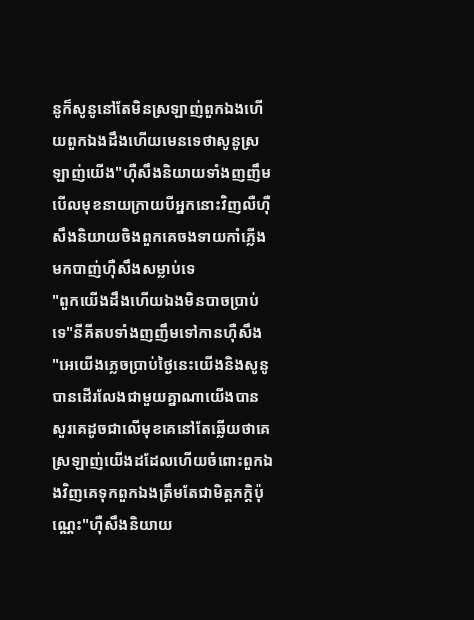នូក៏សូនូនៅតែមិនស្រឡាញ់ពួកឯងហើយពួកឯងដឹងហើយមេនទេថាសូនូស្រឡាញ់យើង"ហុឺសឹងនិយាយទាំងញញឹមបើលមុខនាយក្រាយបីអ្នកនោះវិញលឺហុឺសឹងនិយាយចិងពួកគេចងទាយកាំភ្លើងមកបាញ់ហុឺសឹងសម្លាប់ទេ
"ពួកយើងដឹងហើយឯងមិនបាចប្រាប់ទេ"នីគីតបទាំងញញឹមទៅកានហុឺសឹង
"អេយើងភ្លេចប្រាប់ថ្ងៃនេះយើងនិងសូនូបានដើរលែងជាមួយគ្នាណាយើងបានសួរគេដូចជាលើមុខគេនៅតែឆ្លើយថាគេស្រឡាញ់យើងដដែលហើយចំពោះពួកឯងវិញគេទុកពួកឯងត្រឹមតែជាមិត្តភក្តិប៉ុណ្ណេះ"ហុឺសឹងនិយាយ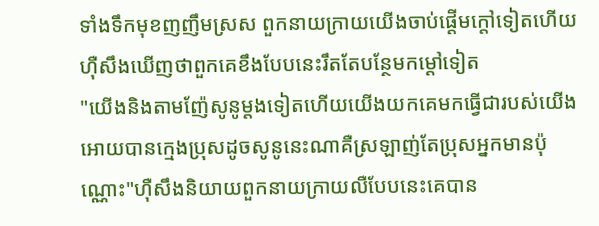ទាំងទឹកមុខញញឹមស្រស ពួកនាយក្រាយយើងចាប់ផ្តើមក្តៅទៀតហើយ ហុឺសឹងឃើញថាពួកគេខឹងបែបនេះរឹតតែបន្ថែមកម្តៅទៀត
"យើងនិងតាមញ៉ែសូនូម្តងទៀតហើយយើងយកគេមកធ្វើជារបស់យើងអោយបានក្មេងប្រុសដូចសូនូនេះណាគឺស្រឡាញ់តែប្រុសអ្នកមានប៉ុណ្ណោះ"ហុឺសឹងនិយាយពួកនាយក្រាយលឺបែបនេះគេបាន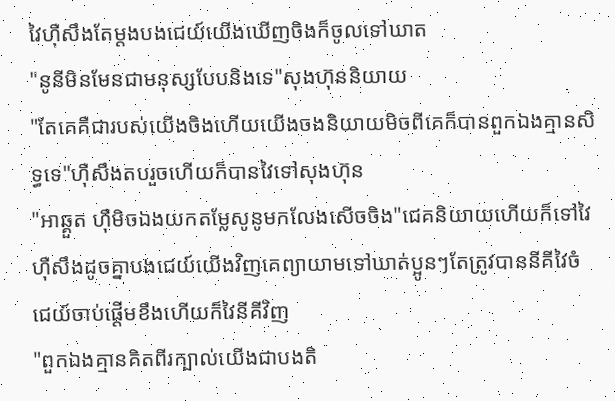វៃហុឺសឹងតែម្តងបងជេយ៍យើងឃើញចិងក៏ចូលទៅឃាត
"នូនីមិនមែនជាមនុស្សបែបនិងទេ"សុងហ៊ុននិយាយ
"តែគេគឺជារបស់យើងចិងហើយយើងចងនិយាយមិចពីគេក៏បានពួកឯងគ្មានសិទ្ធទេ"ហុឺសឹងតបរួចហើយក៏បានវៃទៅសុងហ៊ុន
"អាឆ្គួត ហុឺមិចឯងយកតម្លែសូនូមកលែងសើចចិង"ជេគនិយាយហើយក៏ទៅវៃហុឺសឹងដូចគ្នាបងជេយ៍យើងវិញគេព្យាយាមទៅឃាត់ប្អូនៗតែត្រូវបាននីគីវៃចំជេយ៍ចាប់ផ្តើមខឹងហើយក៏វៃនីគីវិញ
"ពួកឯងគ្មានគិតពីរក្បាល់យើងជាបងតិ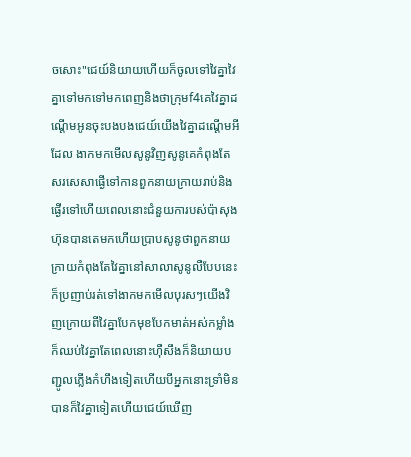ចសោះ"ជេយ៍និយាយហើយក៏ចូលទៅវៃគ្នាវៃគ្នាទៅមកទៅមកពេញនិងថាក្រុមf4គេវៃគ្នាដណ្តើមអូនចុះបងបងជេយ៍យើងវៃគ្នាដណ្តើមអីដែល ងាកមកមើលសូនូវិញសូនូគេកំពុងតែសរសេសាផ្ងើទៅកានពួកនាយក្រាយរាប់និងផ្ងើរទៅហើយពេលនោះជំនួយការបស់ប៉ាសុងហ៊ុនបានតេមកហើយប្រាបសូនូថាពួកនាយក្រាយកំពុងតែវៃគ្នានៅសាលាសូនូលឺបែបនេះក៏ប្រញាប់រត់ទៅងាកមកមើលបុរសៗយើងវិញក្រោយពីវៃគ្នាបែកមុខបែកមាត់អស់កម្លាំងក៏ឈប់វៃគ្នាតែពេលនោះហុឺសឹងក៏និយាយបញ្ជូលភ្លើងកំហឹងទៀតហើយបីអ្នកនោះទ្រាំមិនបានក៏វៃគ្នាទៀតហើយជេយ៍ឃើញ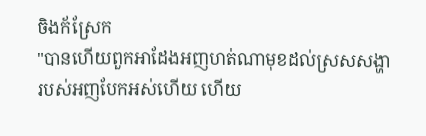ចិងក័ស្រែក
"បានហើយពួកអាដែងអញហត់ណាមុខដល់ស្រសសង្ហារបស់អញបែកអស់ហើយ ហើយ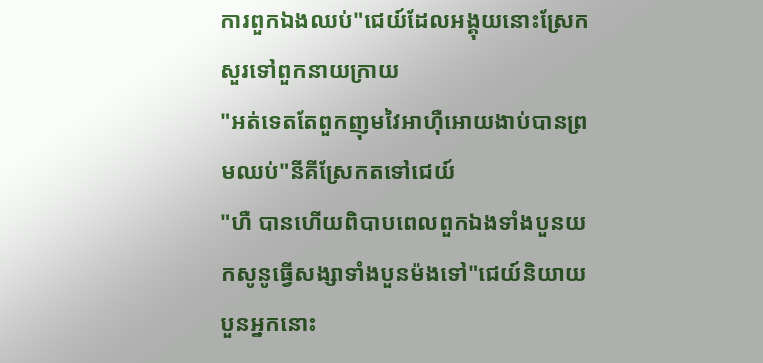ការពួកឯងឈប់"ជេយ៍ដែលអង្គុយនោះស្រែកសួរទៅពួកនាយក្រាយ
"អត់ទេតតែពួកញុមវៃអាហុឺអោយងាប់បានព្រមឈប់"នីគីស្រែកតទៅជេយ៍
"ហឺ បានហើយពិបាបពេលពួកឯងទាំងបួនយកសូនូធ្វើសង្សាទាំងបួនម៉ងទៅ"ជេយ៍និយាយបួនអ្នកនោះ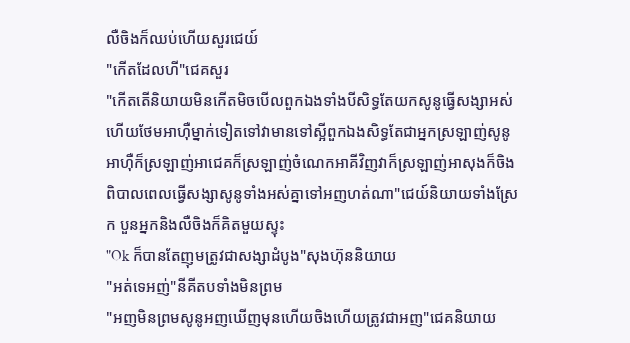លឺចិងក៏ឈប់ហើយសួរជេយ៍
"កើតដែលហី"ជេគសួរ
"កើតតើនិយាយមិនកើតមិចបើលពួកឯងទាំងបីសិទ្ធតែយកសូនូធ្វើសង្សាអស់ហើយថែមអាហុឺម្នាក់ទៀតទៅវាមានទៅស្អីពួកឯងសិទ្ធតែជាអ្នកស្រឡាញ់សូនូ អាហុឺក៏ស្រឡាញ់អាជេគក៏ស្រឡាញ់ចំណេកអាគីវិញវាក៏ស្រឡាញ់អាសុងក៏ចិងពិបាលពេលធ្វើសង្សាសូនូទាំងអស់គ្នាទៅអញហត់ណា"ជេយ៍និយាយទាំងស្រែក បួនអ្នកនិងលឺចិងក៏គិតមួយស្ទុះ
"Ok ក៏បានតែញុមត្រូវជាសង្សាដំបូង"សុងហ៊ុននិយាយ
"អត់ទេអញ់"នីគីតបទាំងមិនព្រម
"អញមិនព្រមសូនូអញឃើញមុនហើយចិងហើយត្រូវជាអញ"ជេគនិយាយ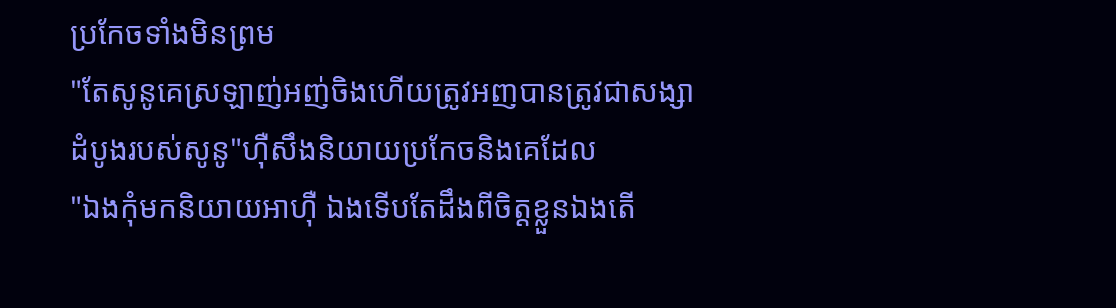ប្រកែចទាំងមិនព្រម
"តែសូនូគេស្រឡាញ់អញ់ចិងហើយត្រូវអញបានត្រូវជាសង្សាដំបូងរបស់សូនូ"ហុឺសឹងនិយាយប្រកែចនិងគេដែល
"ឯងកុំមកនិយាយអាហុឺ ឯងទើបតែដឹងពីចិត្តខ្លួនឯងតើ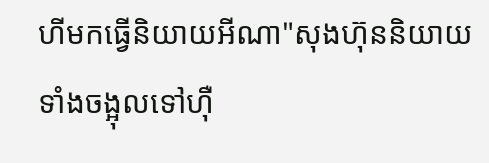ហីមកធ្វើនិយាយអីណា"សុងហ៊ុននិយាយទាំងចង្អុលទៅហុឺ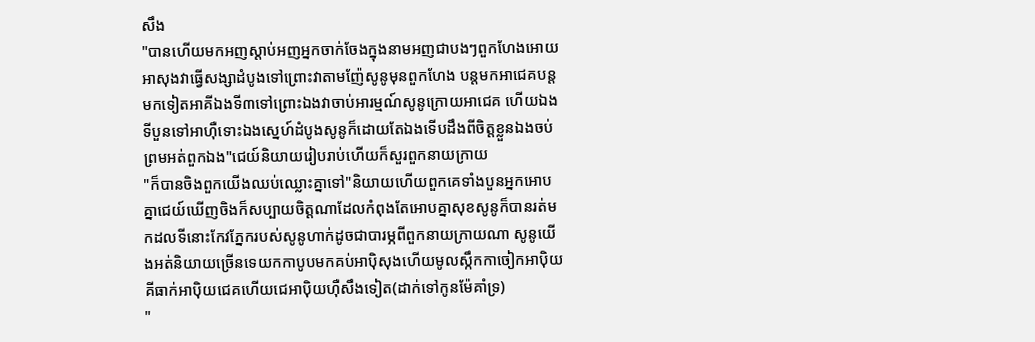សឹង
"បានហើយមកអញស្តាប់អញអ្នកចាក់ចែងក្នុងនាមអញជាបងៗពួកហែងអោយអាសុងវាធ្វើសង្សាដំបូងទៅព្រោះវាតាមញ៉ែសូនូមុនពួកហែង បន្តមកអាជេគបន្តមកទៀតអាគីឯងទី៣ទៅព្រោះឯងវាចាប់អារម្មណ៍សូនូក្រោយអាជេគ ហើយឯងទីបួនទៅអាហុឺទោះឯងស្នេហ៍ដំបូងសូនូក៏ដោយតែឯងទើបដឹងពីចិត្តខ្លួនឯងចប់ព្រមអត់ពួកឯង"ជេយ៍និយាយរៀបរាប់ហើយក៏សួរពួកនាយក្រាយ
"ក៏បានចិងពួកយើងឈប់ឈ្លោះគ្នាទៅ"និយាយហើយពួកគេទាំងបួនអ្នកអោបគ្នាជេយ៍ឃើញចិងក៏សប្បាយចិត្តណាដែលកំពុងតែអោបគ្នាសុខសូនូក៏បានរត់មកដលទីនោះកែវភ្នែករបស់សូនូហាក់ដូចជាបារម្ភពីពួកនាយក្រាយណា សូនូយើងអត់និយាយច្រើនទេយកកាបូបមកគប់អាបុិសុងហើយមូលស្កឹកកាចៀកអាបុិយគីធាក់អាបុិយជេគហើយជេអាបុិយហុឺសឹងទៀត(ដាក់ទៅកូនម៉ែគាំទ្រ)
"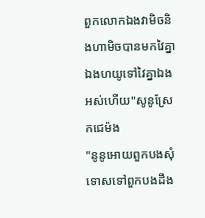ពួកលោកឯងវាមិចនិងហាមិចបានមកវៃគ្នាឯងហយូទៅវៃគ្នាឯងអស់ហើយ"សូនូស្រែកជេម៉ង
"នូនូអោយពួកបងសុំទោសទៅពួកបងដឹង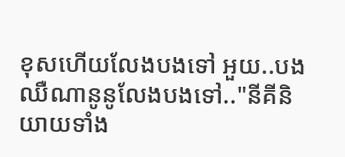ខុសហើយលែងបងទៅ អួយ..បងឈឺណានូនូលែងបងទៅ.."នីគីនិយាយទាំង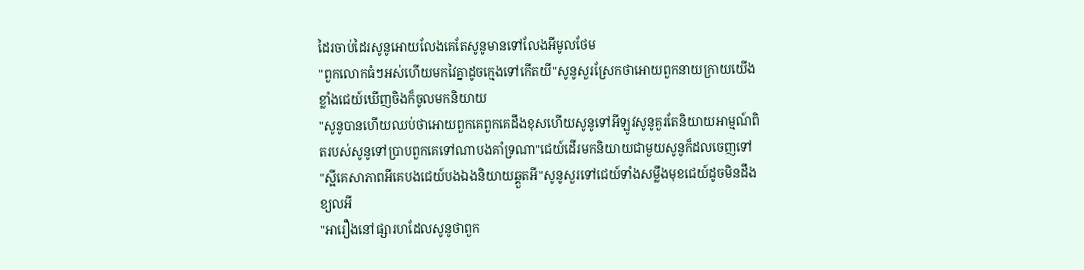ដៃរចាប់ដៃរសូនូអោយលែងគេតែសូនូមានទៅលែងអីមូលថែម
"ពួកលោកធំៗអស់ហើយមកវៃគ្នាដូចក្មេងទៅកើតយី"សូនូសួរស្រែកថាអោយពួកនាយក្រាយយើងខ្លាំងជេយ៍ឃើញចិងក៏ចូលមកនិយាយ
"សូនូបានហើយឈប់ថាអោយពួកគេពួកគេដឹងខុសហើយសូនូទៅអីឡូវសូនូគួរតែនិយាយអាម្មណ៍ពិតរបស់សូនូទៅប្រាបពួកគេទៅណាបងគាំទ្រណា"ជេយ៍ដើរមកនិយាយជាមួយសូនូក៏ដលចេញទៅ
"ស្អីគេសាភាពអីគេបងជេយ៍បងឯងនិយាយឆ្គួតអី"សូនូសួរទៅជេយ៍ទាំងសម្លឹងមុខជេយ៍ដូចមិនដឹងខ្យលអី
"អារឿងនៅផ្សារហដែលសូនូថាពួក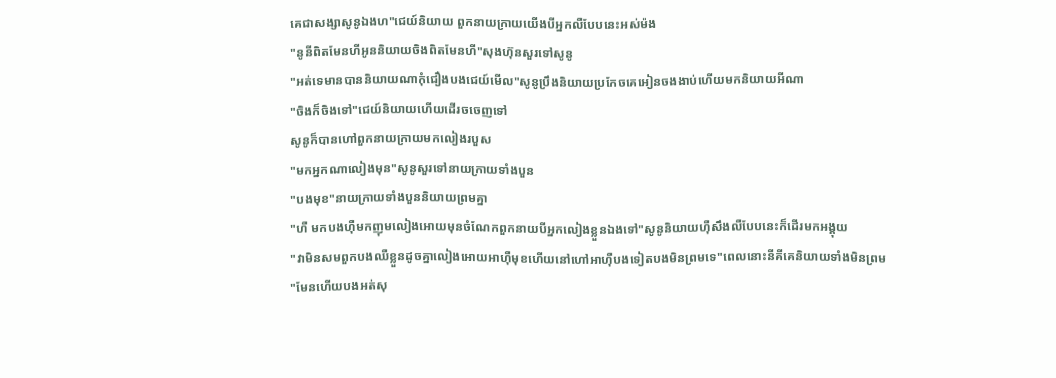គេជាសង្សាសូនូឯងហ"ជេយ៍និយាយ ពួកនាយក្រាយយើងបីអ្នកលឺបែបនេះអស់ម៉ង
"នូនីពិតមែនហីអូននិយាយចិងពិតមែនហី"សុងហ៊ុនសួរទៅសូនូ
"អត់ទេមានបាននិយាយណាកុំជឿងបងជេយ៍មើល"សូនូប្រឹងនិយាយប្រកែចគេអៀនចងងាប់ហើយមកនិយាយអីណា
"ចិងក៏ចិងទៅ"ជេយ៍និយាយហើយដើរចចេញទៅ
សូនូក៏បានហៅពួកនាយក្រាយមកលៀងរបួស
"មកអ្នកណាលៀងមុន"សូនូសួរទៅនាយក្រាយទាំងបួន
"បងមុខ"នាយក្រាយទាំងបួននិយាយព្រមគ្នា
"ហឺ មកបងហុឺមកញុមលៀងអោយមុនចំណែកពួកនាយបីអ្នកលៀងខ្លួនឯងទៅ"សូនូនិយាយហុឺសឹងលឺបែបនេះក៏ដើរមកអង្គុយ
"វាមិនសមពួកបងឈឺខ្លួនដូចគ្នាលៀងអោយអាហុឺមុខហើយនៅហៅអាហុឺបងទៀតបងមិនព្រមទេ"ពេលនោះនីគីគេនិយាយទាំងមិនព្រម
"មែនហើយបងអត់សុ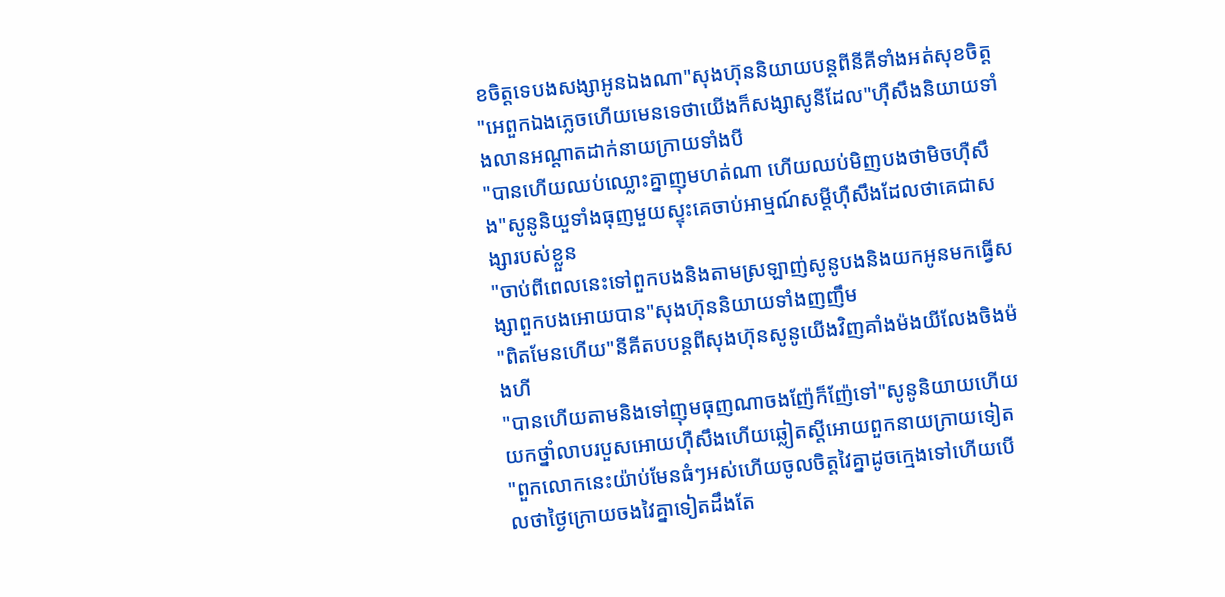ខចិត្តទេបងសង្សាអូនឯងណា"សុងហ៊ុននិយាយបន្តពីនីគីទាំងអត់សុខចិត្ត
"អេពួកឯងភ្លេចហើយមេនទេថាយើងក៏សង្សាសូនីដែល"ហុឺសឹងនិយាយទាំងលានអណ្តាតដាក់នាយក្រាយទាំងបី
"បានហើយឈប់ឈ្លោះគ្នាញុមហត់ណា ហើយឈប់មិញបងថាមិចហុឺសឹង"សូនូនិយួទាំងធុញមួយស្ទុះគេចាប់អាម្មណ៍សម្តីហុឺសឹងដែលថាគេជាសង្សារបស់ខ្លួន
"ចាប់ពីពេលនេះទៅពួកបងនិងតាមស្រឡាញ់សូនូបងនិងយកអូនមកធ្វើសង្សាពួកបងអោយបាន"សុងហ៊ុននិយាយទាំងញញឹម
"ពិតមែនហើយ"នីគីតបបន្តពីសុងហ៊ុនសូនូយើងវិញគាំងម៉ងយីលែងចិងម៉ងហី
"បានហើយតាមនិងទៅញុមធុញណាចងញ៉ែក៏ញ៉ែទៅ"សូនូនិយាយហើយយកថ្នាំលាបរបួសអោយហុឺសឹងហើយឆ្លៀតស្តីអោយពួកនាយក្រាយទៀត
"ពួកលោកនេះយ៉ាប់មែនធំៗអស់ហើយចូលចិត្តវៃគ្នាដូចក្មេងទៅហើយបើលថាថ្ងៃក្រោយចងវៃគ្នាទៀតដឹងតែ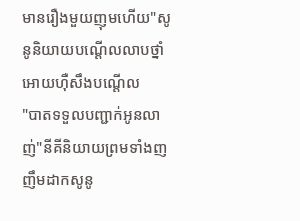មានរឿងមួយញុមហើយ"សូនូនិយាយបណ្តើលលាបថ្នាំអោយហុឺសឹងបណ្តើល
"បាតទទួលបញ្ជាក់អូនលាញ់"នីគីនិយាយព្រមទាំងញញឹមដាកសូនូ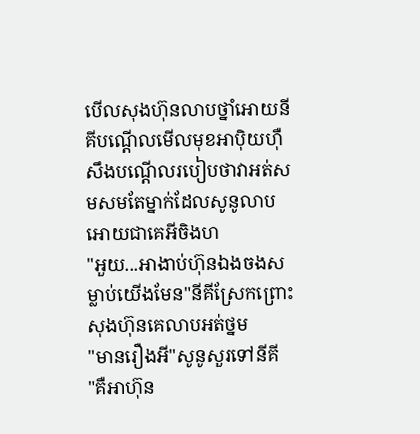បើលសុងហ៊ុនលាបថ្នាំអោយនីគីបណ្តើលមើលមុខអាបុិយហុឺសឹងបណ្តើលរបៀបថាវាអត់សមសមតែម្នាក់ដែលសូនូលាបអោយជាគេអីចិងហ
"អួយ...អាងាប់ហ៊ុនឯងចងសម្លាប់យើងមែន"នីគីស្រែកព្រោះសុងហ៊ុនគេលាបអត់ថ្នម
"មានរឿងអី"សូនូសួរទៅនីគី
"គឺអាហ៊ុន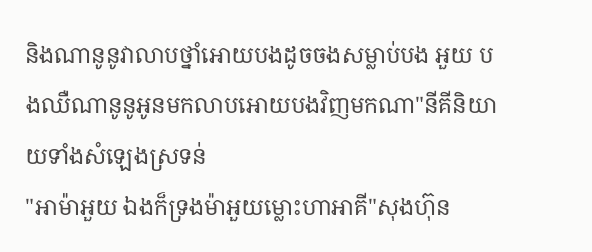និងណានូនូវាលាបថ្នាំអោយបងដូចចងសម្លាប់បង អួយ បងឈឺណានូនូអូនមកលាបអោយបងវិញមកណា"នីគីនិយាយទាំងសំឡេងស្រទន់
"អាម៉ាអួយ ឯងក៏ទ្រងម៉ាអួយម្លោះហាអាគី"សុងហ៊ុន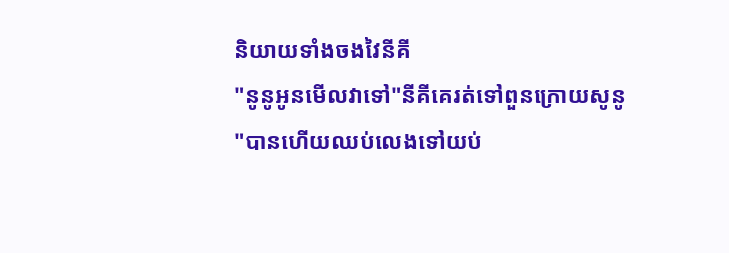និយាយទាំងចងវៃនីគី
"នូនូអូនមើលវាទៅ"នីគីគេរត់ទៅពួនក្រោយសូនូ
"បានហើយឈប់លេងទៅយប់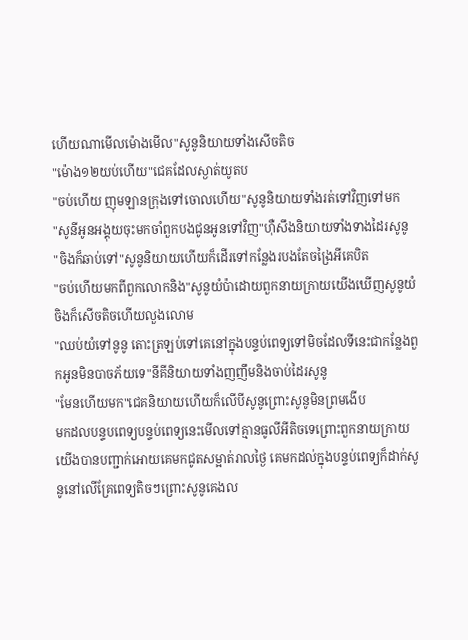ហើយណាមើលម៉ោងមើល"សូនូនិយាយទាំងសើចតិច
"ម៉ោង១២យប់ហើយ"ជេគដែលស្ងាត់យូតប
"ចប់ហើយ ញុមឡានក្រុងទៅចោលហើយ"សូនូនិយាយទាំងរត់ទៅវិញទៅមក
"សូនីអូនអង្គុយចុះមកចាំពួកបងជូនអូនទៅវិញ"ហុឺសឹងនិយាយទាំងទាងដៃរសូនូ
"ចិងក៏ឆាប់ទៅ"សូនូនិយាយហើយក៏ដើរទៅកន្លែងរបងតែចង្រៃអីគេបិត
"ចប់ហើយមកពីពួកលោកនិង"សូនូយំប៉ាដោយពួកនាយក្រាយយើងឃើញសូនូយំចិងក៏សើចតិចហើយលួងលោម
"ឈប់យំទៅនូនូ តោះត្រឡប់ទៅគេនៅក្នុងបន្ទប់ពេទ្យទៅមិចដែលទីនេះជាកន្លែងពួកអូនមិនបាចភ័យទេ"នីគីនិយាយទាំងញញឹមនិងចាប់ដៃរសូនូ
"មែនហើយមក"ជេគនិយាយហើយក៏លើបីសូនូព្រោះសូនូមិនព្រមងើប
មកដលបន្ទបពេទ្យបន្ទប់ពេទ្យនេះមើលទៅគ្មានធូលីអីតិចទេព្រោះពួកនាយក្រាយយើងបានបញ្ជាក់អោយគេមកជូតសម្អាត់រាលថ្ងៃ គេមកដល់ក្នុងបន្ទប់ពេទ្យក៏ដាក់សូនូនៅលើគ្រែពេទ្យតិចៗព្រោះសូនូគេងល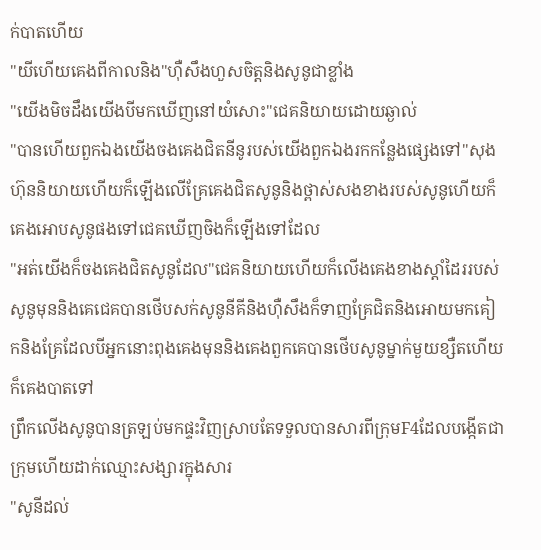ក់បាតហើយ
"យីហើយគេងពីកាលនិង"ហុឺសឹងហួសចិត្តនិងសូនូជាខ្លាំង
"យើងមិចដឹងយើងបីមកឃើញនៅយំសោះ"ជេគនិយាយដោយឆ្ងាល់
"បានហើយពួកឯងយើងចងគេងជិតនីនូរបស់យើងពួកឯងរកកន្លែងផ្សេងទៅ"សុងហ៊ុននិយាយហើយក៏ឡើងលើគ្រែគេងជិតសូនូនិងថ្ពាស់សងខាងរបស់សូនូហើយក៏គេងអោបសូនូផងទៅជេគឃើញចិងក៏ឡើងទៅដែល
"អត់យើងក៏ចងគេងជិតសូនូដែល"ជេគនិយាយហើយក៏លើងគេងខាងស្តាំដៃររបស់សូនូមុននិងគេជេគបានថើបសក់សូនូនីគីនិងហុឺសឹងក៏ទាញគ្រែជិតនិងអោយមកគៀកនិងគ្រែដែលបីអ្នកនោះពុងគេងមុននិងគេងពួកគេបានថើបសូនូម្នាក់មួយខ្សឺតហើយក៏គេងបាតទៅ
ព្រឹកលើងសូនូបានត្រឡប់មកផ្ទះវិញស្រាបតែទទួលបានសារពីក្រុមF4ដែលបង្កើតជាក្រុមហើយដាក់ឈ្មោះសង្សារក្នុងសារ
"សូនីដល់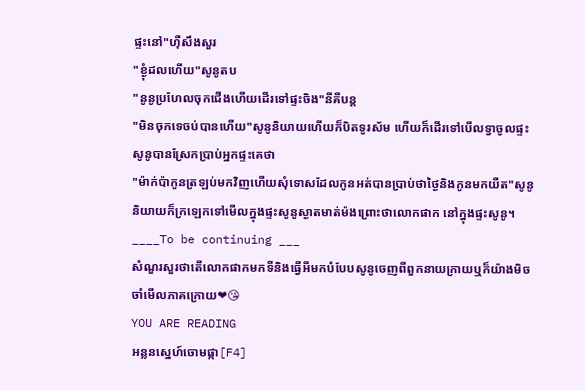ផ្ទះនៅ"ហុឺសឹងសួរ
"ខ្ងុំដលហើយ"សូនូតប
"នូនូប្រហែលចុកជើងហើយដើរទៅផ្ទះចិង"នីគីបន្ត
"មិនចុកទេចប់បានហើយ"សូនូនិយាយហើយក៏បិតទូរស័ម ហើយក៏ដើរទៅបើលទ្វាចូលផ្ទះសូនូបានស្រែកប្រាប់អ្នកផ្ទះគេថា
"ម៉ាក់ប៉ាកូនត្រឡប់មកវិញហើយសុំទោសដែលកូនអត់បានប្រាប់ថាថ្ងៃនិងកូនមកយឺត"សូនូនិយាយក៏ក្រឡេកទៅមើលក្នុងផ្ទះសូនូស្ងាតមាត់ម៉ងព្រោះថាលោកផាក នៅក្នុងផ្ទះសូនូ។
____To be continuing ___
សំណួរសួរថាតើលោកផាកមកទីនិងធ្វើអីមកបំបែបសូនូចេញពីពួកនាយក្រាយឬក៏យ៉ាងមិចចាំមើលភាគក្រោយ❤😘
YOU ARE READING
អន្លនស្នេហ៍ចោមផ្កា[F4]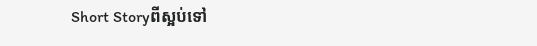Short Storyពីស្អប់ទៅ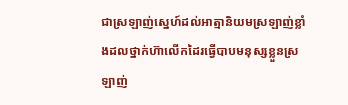ជាស្រឡាញ់ស្នេហ៍ដល់អាត្មានិយមស្រឡាញ់ខ្លាំងដលថ្នាក់ហ៊ាលើកដៃរធ្វើបាបមនុស្សខ្លួនស្រឡាញ់